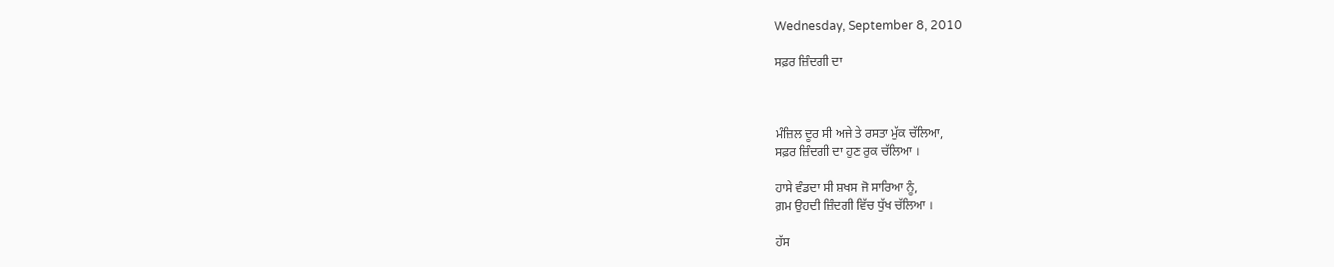Wednesday, September 8, 2010

ਸਫ਼ਰ ਜ਼ਿੰਦਗੀ ਦਾ



ਮੰਜ਼ਿਲ ਦੂਰ ਸੀ ਅਜੇ ਤੇ ਰਸਤਾ ਮੁੱਕ ਚੱਲਿਆ,
ਸਫ਼ਰ ਜ਼ਿੰਦਗੀ ਦਾ ਹੁਣ ਰੁਕ ਚੱਲਿਆ ।

ਹਾਸੇ ਵੰਡਦਾ ਸੀ ਸ਼ਖਸ ਜੋ ਸਾਰਿਆ ਨੂੰ,
ਗ਼ਮ ਉਹਦੀ ਜ਼ਿੰਦਗੀ ਵਿੱਚ ਧੁੱਖ ਚੱਲਿਆ ।

ਹੱਸ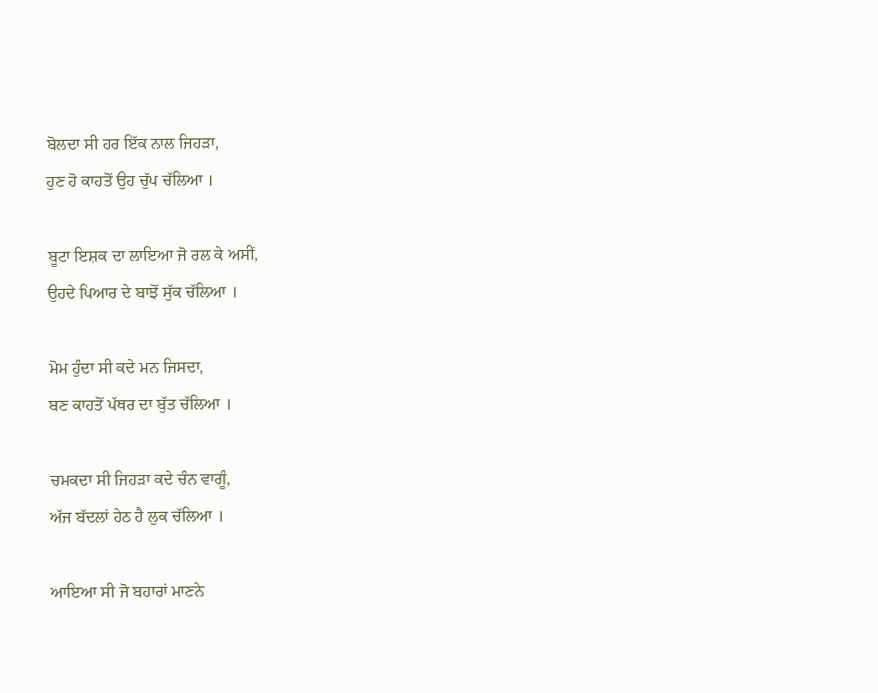ਬੋਲਦਾ ਸੀ ਹਰ ਇੱਕ ਨਾਲ ਜਿਹੜਾ,
ਹੁਣ ਹੋ ਕਾਹਤੋਂ ਉਹ ਚੁੱਪ ਚੱਲਿਆ ।

ਬੂਟਾ ਇਸ਼ਕ ਦਾ ਲਾਇਆ ਜੋ ਰਲ ਕੇ ਅਸੀਂ,
ਉਹਦੇ ਪਿਆਰ ਦੇ ਬਾਝੋਂ ਸੁੱਕ ਚੱਲਿਆ ।

ਮੋਮ ਹੁੰਦਾ ਸੀ ਕਦੇ ਮਨ ਜਿਸਦਾ,
ਬਣ ਕਾਹਤੋਂ ਪੱਥਰ ਦਾ ਬੁੱਤ ਚੱਲਿਆ ।

ਚਮਕਦਾ ਸੀ ਜਿਹੜਾ ਕਦੇ ਚੰਨ ਵਾਗੂੰ,
ਅੱਜ ਬੱਦਲਾਂ ਹੇਠ ਹੈ ਲੁਕ ਚੱਲਿਆ ।

ਆਇਆ ਸੀ ਜੋ ਬਹਾਰਾਂ ਮਾਣਨੇ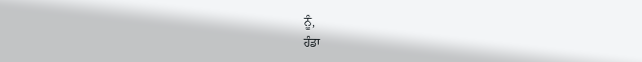ਨੂੰ,
ਹੰਡਾ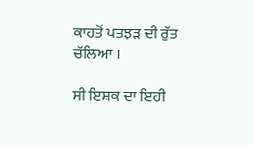ਕਾਹਤੋਂ ਪਤਝੜ ਦੀ ਰੁੱਤ ਚੱਲਿਆ ।

ਸੀ ਇਸ਼ਕ ਦਾ ਇਹੀ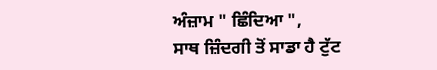ਅੰਜ਼ਾਮ " ਛਿੰਦਿਆ ",
ਸਾਥ ਜ਼ਿੰਦਗੀ ਤੋਂ ਸਾਡਾ ਹੈ ਟੁੱਟ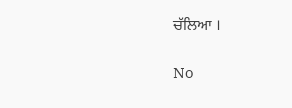ਚੱਲਿਆ ।

No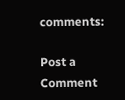comments:

Post a Comment